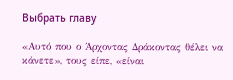Выбрать главу

«Αυτό που ο Άρχοντας Δράκοντας θέλει να κάνετε», τους είπε, «είναι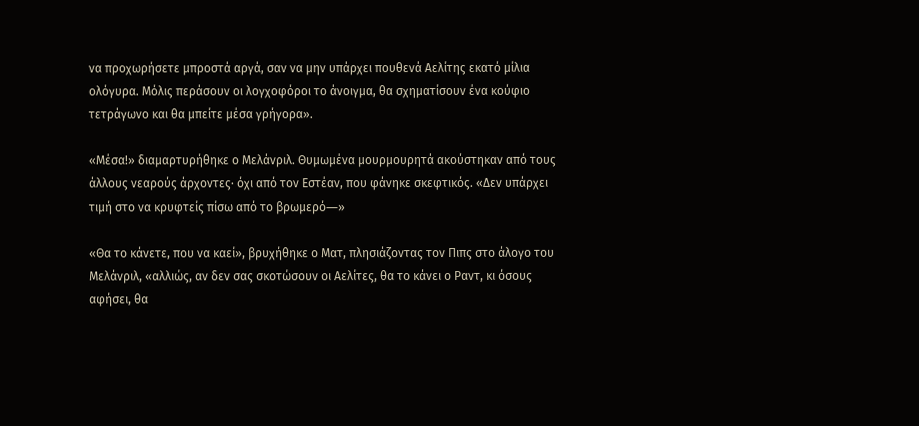να προχωρήσετε μπροστά αργά, σαν να μην υπάρχει πουθενά Αελίτης εκατό μίλια ολόγυρα. Μόλις περάσουν οι λογχοφόροι το άνοιγμα, θα σχηματίσουν ένα κούφιο τετράγωνο και θα μπείτε μέσα γρήγορα».

«Μέσα!» διαμαρτυρήθηκε ο Μελάνριλ. Θυμωμένα μουρμουρητά ακούστηκαν από τους άλλους νεαρούς άρχοντες· όχι από τον Εστέαν, που φάνηκε σκεφτικός. «Δεν υπάρχει τιμή στο να κρυφτείς πίσω από το βρωμερό―»

«Θα το κάνετε, που να καεί», βρυχήθηκε ο Ματ, πλησιάζοντας τον Πιπς στο άλογο του Μελάνριλ, «αλλιώς, αν δεν σας σκοτώσουν οι Αελίτες, θα το κάνει ο Ραντ, κι όσους αφήσει, θα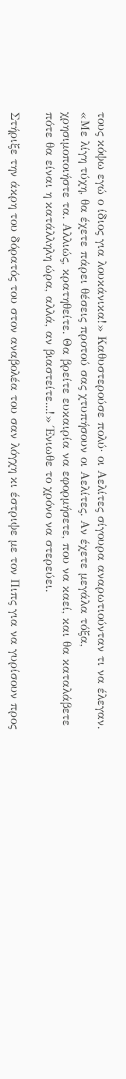τους κόψω εγώ ο ίδιος για λουκάνικα!» Καθυστερούσε πολύ· οι Αελίτες σίγουρα αναρωτιούνταν τι να έλεγαν. «Με λίγη τύχη, θα έχετε πάρει θέσεις προτού σας χτυπήσουν οι Αελίτες. Αν έχετε μεγάλα τόξα, χρησιμοποιήστε τα. Αλλιώς, κρατηθείτε. Θα βρείτε ευκαιρία να εφορμήσετε, που να καεί, και θα καταλάβετε πότε θα είναι η κατάλληλη ώρα, αλλά, αν βιαστείτε...!» Ένιωθε το χρόνο να στερεύει.

Στήριξε την άκρη του δόρατός του στον αναβολέα του σαν λόγχη κι έστριψε με τον Πιπς για να γυρίσουν προς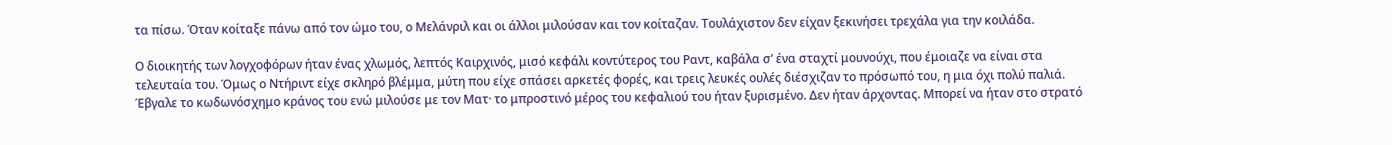τα πίσω. Όταν κοίταξε πάνω από τον ώμο του, ο Μελάνριλ και οι άλλοι μιλούσαν και τον κοίταζαν. Τουλάχιστον δεν είχαν ξεκινήσει τρεχάλα για την κοιλάδα.

Ο διοικητής των λογχοφόρων ήταν ένας χλωμός, λεπτός Καιρχινός, μισό κεφάλι κοντύτερος του Ραντ, καβάλα σ’ ένα σταχτί μουνούχι, που έμοιαζε να είναι στα τελευταία του. Όμως ο Ντήριντ είχε σκληρό βλέμμα, μύτη που είχε σπάσει αρκετές φορές, και τρεις λευκές ουλές διέσχιζαν το πρόσωπό του, η μια όχι πολύ παλιά. Έβγαλε το κωδωνόσχημο κράνος του ενώ μιλούσε με τον Ματ· το μπροστινό μέρος του κεφαλιού του ήταν ξυρισμένο. Δεν ήταν άρχοντας. Μπορεί να ήταν στο στρατό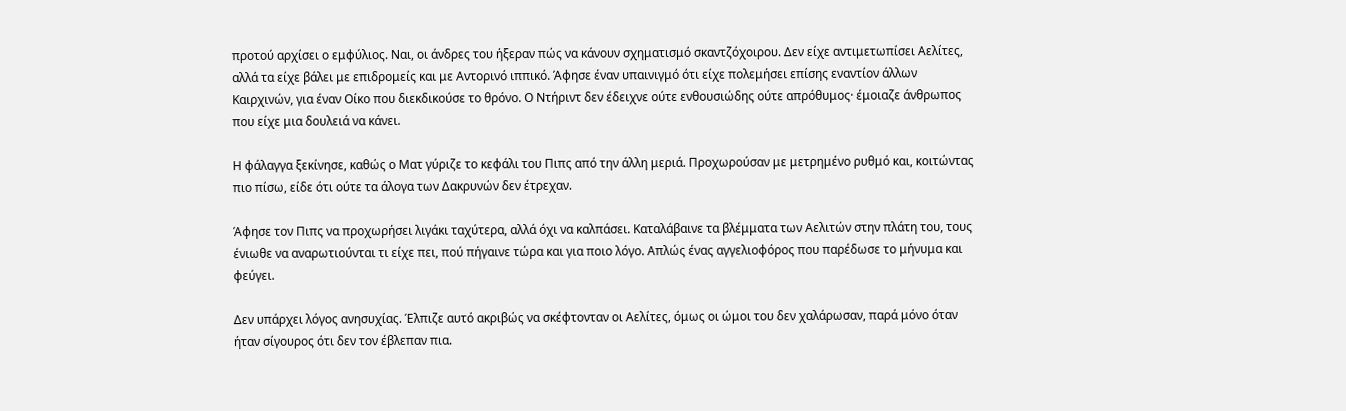προτού αρχίσει ο εμφύλιος. Ναι, οι άνδρες του ήξεραν πώς να κάνουν σχηματισμό σκαντζόχοιρου. Δεν είχε αντιμετωπίσει Αελίτες, αλλά τα είχε βάλει με επιδρομείς και με Αντορινό ιππικό. Άφησε έναν υπαινιγμό ότι είχε πολεμήσει επίσης εναντίον άλλων Καιρχινών, για έναν Οίκο που διεκδικούσε το θρόνο. Ο Ντήριντ δεν έδειχνε ούτε ενθουσιώδης ούτε απρόθυμος· έμοιαζε άνθρωπος που είχε μια δουλειά να κάνει.

Η φάλαγγα ξεκίνησε, καθώς ο Ματ γύριζε το κεφάλι του Πιπς από την άλλη μεριά. Προχωρούσαν με μετρημένο ρυθμό και, κοιτώντας πιο πίσω, είδε ότι ούτε τα άλογα των Δακρυνών δεν έτρεχαν.

Άφησε τον Πιπς να προχωρήσει λιγάκι ταχύτερα, αλλά όχι να καλπάσει. Καταλάβαινε τα βλέμματα των Αελιτών στην πλάτη του, τους ένιωθε να αναρωτιούνται τι είχε πει, πού πήγαινε τώρα και για ποιο λόγο. Απλώς ένας αγγελιοφόρος που παρέδωσε το μήνυμα και φεύγει.

Δεν υπάρχει λόγος ανησυχίας. Έλπιζε αυτό ακριβώς να σκέφτονταν οι Αελίτες, όμως οι ώμοι του δεν χαλάρωσαν, παρά μόνο όταν ήταν σίγουρος ότι δεν τον έβλεπαν πια.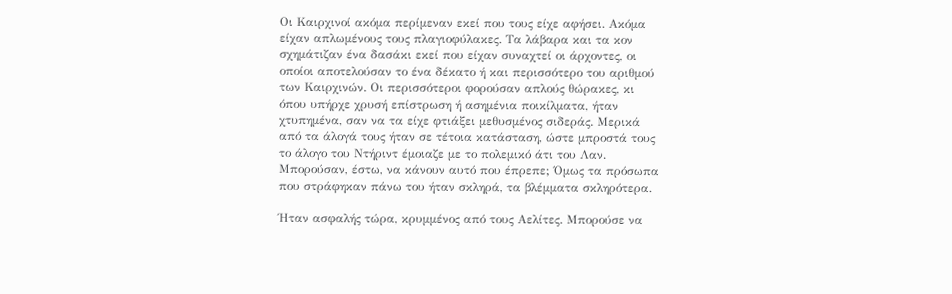Οι Καιρχινοί ακόμα περίμεναν εκεί που τους είχε αφήσει. Ακόμα είχαν απλωμένους τους πλαγιοφύλακες. Τα λάβαρα και τα κον σχημάτιζαν ένα δασάκι εκεί που είχαν συναχτεί οι άρχοντες, οι οποίοι αποτελούσαν το ένα δέκατο ή και περισσότερο του αριθμού των Καιρχινών. Οι περισσότεροι φορούσαν απλούς θώρακες, κι όπου υπήρχε χρυσή επίστρωση ή ασημένια ποικίλματα, ήταν χτυπημένα, σαν να τα είχε φτιάξει μεθυσμένος σιδεράς. Μερικά από τα άλογά τους ήταν σε τέτοια κατάσταση, ώστε μπροστά τους το άλογο του Ντήριντ έμοιαζε με το πολεμικό άτι του Λαν. Μπορούσαν, έστω, να κάνουν αυτό που έπρεπε; Όμως τα πρόσωπα που στράφηκαν πάνω του ήταν σκληρά, τα βλέμματα σκληρότερα.

Ήταν ασφαλής τώρα, κρυμμένος από τους Αελίτες. Μπορούσε να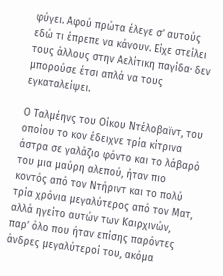φύγει. Αφού πρώτα έλεγε σ’ αυτούς εδώ τι έπρεπε να κάνουν. Είχε στείλει τους άλλους στην Αελίτικη παγίδα· δεν μπορούσε έτσι απλά να τους εγκαταλείψει.

Ο Ταλμέηνς του Οίκου Ντέλοβαϊντ, του οποίου το κον έδειχνε τρία κίτρινα άστρα σε γαλάζιο φόντο και το λάβαρό του μια μαύρη αλεπού, ήταν πιο κοντός από τον Ντήριντ και το πολύ τρία χρόνια μεγαλύτερος από τον Ματ, αλλά ηγείτο αυτών των Καιρχινών, παρ’ όλο που ήταν επίσης παρόντες άνδρες μεγαλύτεροί του, ακόμα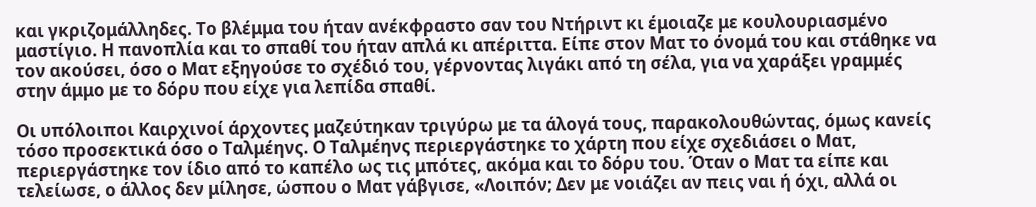και γκριζομάλληδες. Το βλέμμα του ήταν ανέκφραστο σαν του Ντήριντ κι έμοιαζε με κουλουριασμένο μαστίγιο. Η πανοπλία και το σπαθί του ήταν απλά κι απέριττα. Είπε στον Ματ το όνομά του και στάθηκε να τον ακούσει, όσο ο Ματ εξηγούσε το σχέδιό του, γέρνοντας λιγάκι από τη σέλα, για να χαράξει γραμμές στην άμμο με το δόρυ που είχε για λεπίδα σπαθί.

Οι υπόλοιποι Καιρχινοί άρχοντες μαζεύτηκαν τριγύρω με τα άλογά τους, παρακολουθώντας, όμως κανείς τόσο προσεκτικά όσο ο Ταλμέηνς. Ο Ταλμέηνς περιεργάστηκε το χάρτη που είχε σχεδιάσει ο Ματ, περιεργάστηκε τον ίδιο από το καπέλο ως τις μπότες, ακόμα και το δόρυ του. Όταν ο Ματ τα είπε και τελείωσε, ο άλλος δεν μίλησε, ώσπου ο Ματ γάβγισε, «Λοιπόν; Δεν με νοιάζει αν πεις ναι ή όχι, αλλά οι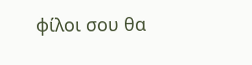φίλοι σου θα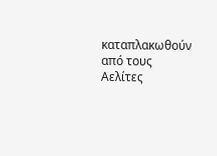καταπλακωθούν από τους Αελίτες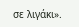σε λιγάκι».